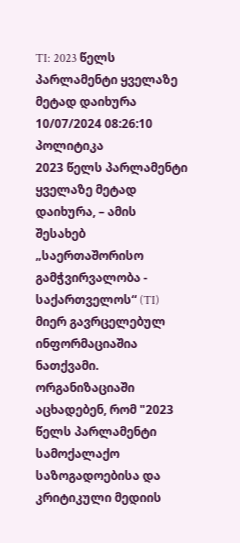TI: 2023 წელს პარლამენტი ყველაზე მეტად დაიხურა
10/07/2024 08:26:10 პოლიტიკა
2023 წელს პარლამენტი ყველაზე მეტად დაიხურა, – ამის შესახებ „საერთაშორისო გამჭვირვალობა - საქართველოს“ (TI) მიერ გავრცელებულ ინფორმაციაშია ნათქვამი.
ორგანიზაციაში აცხადებენ, რომ "2023 წელს პარლამენტი სამოქალაქო საზოგადოებისა და კრიტიკული მედიის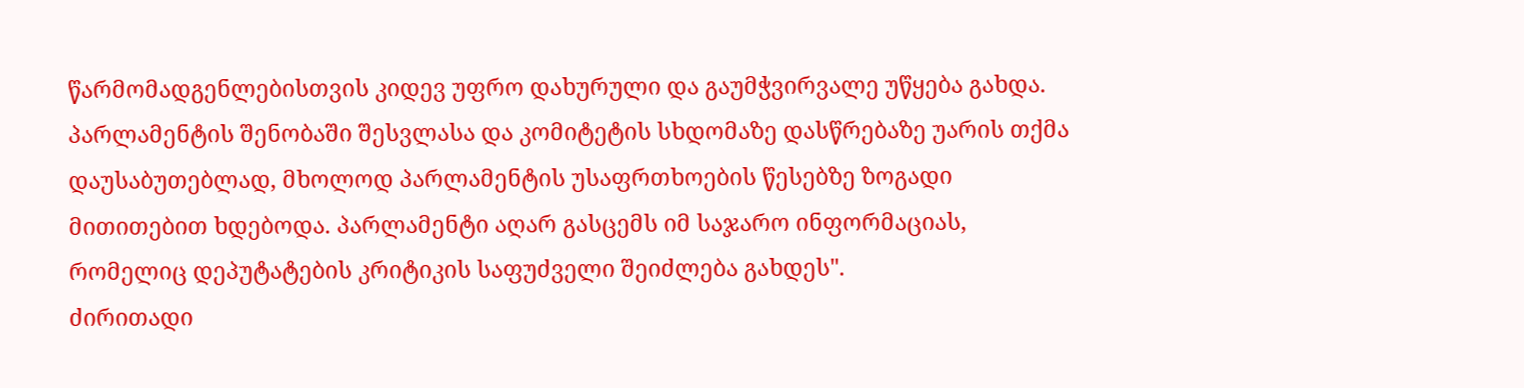წარმომადგენლებისთვის კიდევ უფრო დახურული და გაუმჭვირვალე უწყება გახდა. პარლამენტის შენობაში შესვლასა და კომიტეტის სხდომაზე დასწრებაზე უარის თქმა დაუსაბუთებლად, მხოლოდ პარლამენტის უსაფრთხოების წესებზე ზოგადი მითითებით ხდებოდა. პარლამენტი აღარ გასცემს იმ საჯარო ინფორმაციას, რომელიც დეპუტატების კრიტიკის საფუძველი შეიძლება გახდეს".
ძირითადი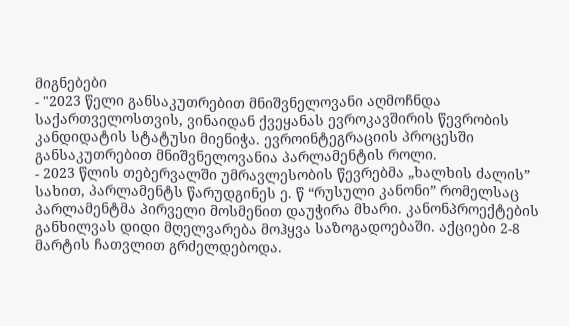მიგნებები
- "2023 წელი განსაკუთრებით მნიშვნელოვანი აღმოჩნდა საქართველოსთვის, ვინაიდან ქვეყანას ევროკავშირის წევრობის კანდიდატის სტატუსი მიენიჭა. ევროინტეგრაციის პროცესში განსაკუთრებით მნიშვნელოვანია პარლამენტის როლი.
- 2023 წლის თებერვალში უმრავლესობის წევრებმა „ხალხის ძალის” სახით, პარლამენტს წარუდგინეს ე. წ “რუსული კანონი” რომელსაც პარლამენტმა პირველი მოსმენით დაუჭირა მხარი. კანონპროექტების განხილვას დიდი მღელვარება მოჰყვა საზოგადოებაში. აქციები 2-8 მარტის ჩათვლით გრძელდებოდა.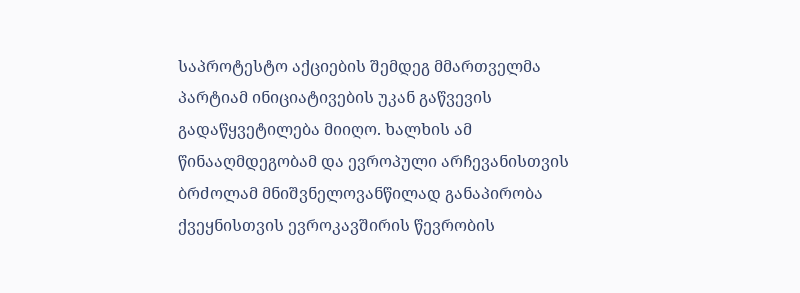საპროტესტო აქციების შემდეგ მმართველმა პარტიამ ინიციატივების უკან გაწვევის გადაწყვეტილება მიიღო. ხალხის ამ წინააღმდეგობამ და ევროპული არჩევანისთვის ბრძოლამ მნიშვნელოვანწილად განაპირობა ქვეყნისთვის ევროკავშირის წევრობის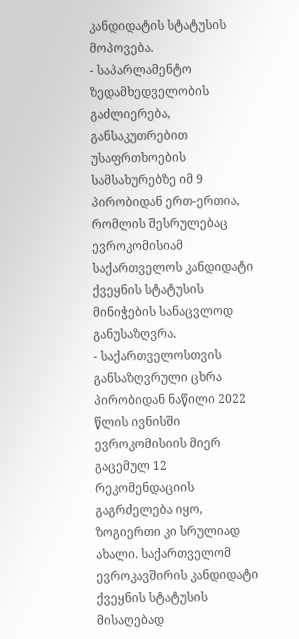კანდიდატის სტატუსის მოპოვება.
- საპარლამენტო ზედამხედველობის გაძლიერება, განსაკუთრებით უსაფრთხოების სამსახურებზე იმ 9 პირობიდან ერთ-ერთია, რომლის შესრულებაც ევროკომისიამ საქართველოს კანდიდატი ქვეყნის სტატუსის მინიჭების სანაცვლოდ განუსაზღვრა.
- საქართველოსთვის განსაზღვრული ცხრა პირობიდან ნაწილი 2022 წლის ივნისში ევროკომისიის მიერ გაცემულ 12 რეკომენდაციის გაგრძელება იყო, ზოგიერთი კი სრულიად ახალი. საქართველომ ევროკავშირის კანდიდატი ქვეყნის სტატუსის მისაღებად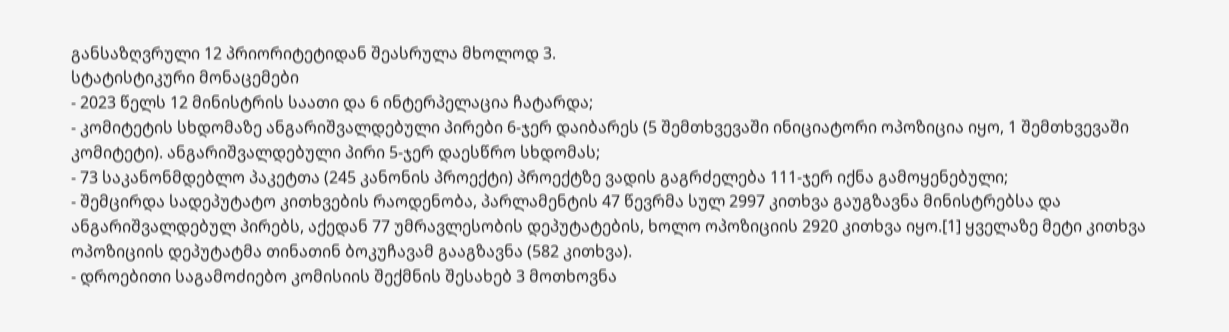განსაზღვრული 12 პრიორიტეტიდან შეასრულა მხოლოდ 3.
სტატისტიკური მონაცემები
- 2023 წელს 12 მინისტრის საათი და 6 ინტერპელაცია ჩატარდა;
- კომიტეტის სხდომაზე ანგარიშვალდებული პირები 6-ჯერ დაიბარეს (5 შემთხვევაში ინიციატორი ოპოზიცია იყო, 1 შემთხვევაში კომიტეტი). ანგარიშვალდებული პირი 5-ჯერ დაესწრო სხდომას;
- 73 საკანონმდებლო პაკეტთა (245 კანონის პროექტი) პროექტზე ვადის გაგრძელება 111-ჯერ იქნა გამოყენებული;
- შემცირდა სადეპუტატო კითხვების რაოდენობა, პარლამენტის 47 წევრმა სულ 2997 კითხვა გაუგზავნა მინისტრებსა და ანგარიშვალდებულ პირებს, აქედან 77 უმრავლესობის დეპუტატების, ხოლო ოპოზიციის 2920 კითხვა იყო.[1] ყველაზე მეტი კითხვა ოპოზიციის დეპუტატმა თინათინ ბოკუჩავამ გააგზავნა (582 კითხვა).
- დროებითი საგამოძიებო კომისიის შექმნის შესახებ 3 მოთხოვნა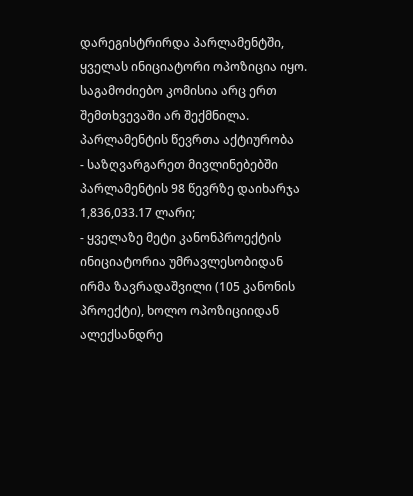დარეგისტრირდა პარლამენტში, ყველას ინიციატორი ოპოზიცია იყო. საგამოძიებო კომისია არც ერთ შემთხვევაში არ შექმნილა.
პარლამენტის წევრთა აქტიურობა
- საზღვარგარეთ მივლინებებში პარლამენტის 98 წევრზე დაიხარჯა 1,836,033.17 ლარი;
- ყველაზე მეტი კანონპროექტის ინიციატორია უმრავლესობიდან ირმა ზავრადაშვილი (105 კანონის პროექტი), ხოლო ოპოზიციიდან ალექსანდრე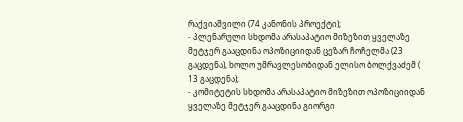რაქვიაშვილი (74 კანონის პროექტი);
- პლენარული სხდომა არასაპატიო მიზეზით ყველაზე მეტჯერ გააცდინა ოპოზიციიდან ცეზარ ჩოჩელმა (23 გაცდენა), ხოლო უმრავლესობიდან ელისო ბოლქვაძემ ( 13 გაცდენა);
- კომიტეტის სხდომა არასაპატიო მიზეზით ოპოზიციიდან ყველაზე მეტჯერ გააცდინა გიორგი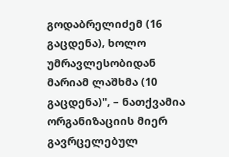გოდაბრელიძემ (16 გაცდენა), ხოლო უმრავლესობიდან მარიამ ლაშხმა (10 გაცდენა)", – ნათქვამია ორგანიზაციის მიერ გავრცელებულ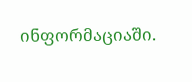ინფორმაციაში.